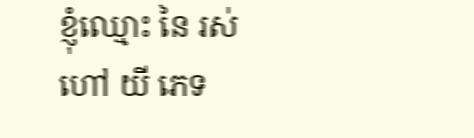ខ្ញុំឈ្មោះ នៃ រស់ ហៅ យី ភេទ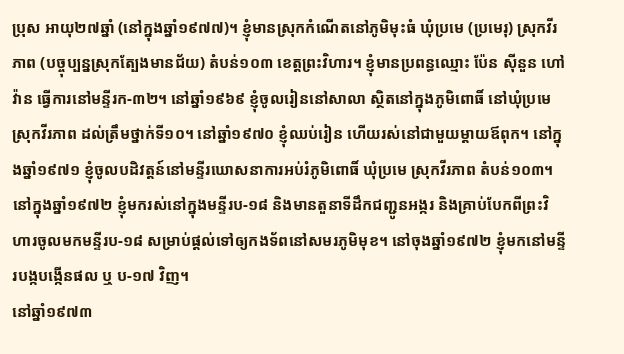ប្រុស អាយុ២៧ឆ្នាំ (នៅក្នុងឆ្នាំ១៩៧៧)។ ខ្ញុំមានស្រុកកំណើតនៅភូមិមុះធំ ឃុំប្រមេ (ប្រមេរុ) ស្រុកវីរភាព (បច្ចុប្បន្នស្រុកត្បែងមានជ័យ) តំបន់១០៣ ខេត្តព្រះវិហារ។ ខ្ញុំមានប្រពន្ធឈ្មោះ ប៉ែន ស៊ីនួន ហៅ វ៉ាន ធ្វើការនៅមន្ទីរក-៣២។ នៅឆ្នាំ១៩៦៩ ខ្ញុំចូលរៀននៅសាលា ស្ថិតនៅក្នុងភូមិពោធិ៍ នៅឃុំប្រមេ ស្រុកវីរភាព ដល់ត្រឹមថ្នាក់ទី១០។ នៅឆ្នាំ១៩៧០ ខ្ញុំឈប់រៀន ហើយរស់នៅជាមួយម្ដាយឪពុក។ នៅក្នុងឆ្នាំ១៩៧១ ខ្ញុំចូលបដិវត្តន៍នៅមន្ទីរឃោសនាការអប់រំភូមិពោធិ៍ ឃុំប្រមេ ស្រុកវីរភាព តំបន់១០៣។ នៅក្នុងឆ្នាំ១៩៧២ ខ្ញុំមករស់នៅក្នុងមន្ទីរប-១៨ និងមានតួនាទីដឹកជញ្ជូនអង្ករ និងគ្រាប់បែកពីព្រះវិហារចូលមកមន្ទីរប-១៨ សម្រាប់ផ្ដល់ទៅឲ្យកងទ័ពនៅសមរភូមិមុខ។ នៅចុងឆ្នាំ១៩៧២ ខ្ញុំមកនៅមន្ទីរបង្កបង្កើនផល ឬ ប-១៧ វិញ។
នៅឆ្នាំ១៩៧៣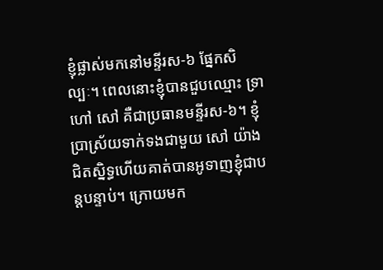ខ្ញុំផ្លាស់មកនៅមន្ទីរស-៦ ផ្នែកសិល្បៈ។ ពេលនោះខ្ញុំបានជួបឈ្មោះ ទ្រា ហៅ សៅ គឺជាប្រធានមន្ទីរស-៦។ ខ្ញុំប្រាស្រ័យទាក់ទងជាមួយ សៅ យ៉ាងជិតស្និទ្ធហើយគាត់បានអូទាញខ្ញុំជាបន្តបន្ទាប់។ ក្រោយមក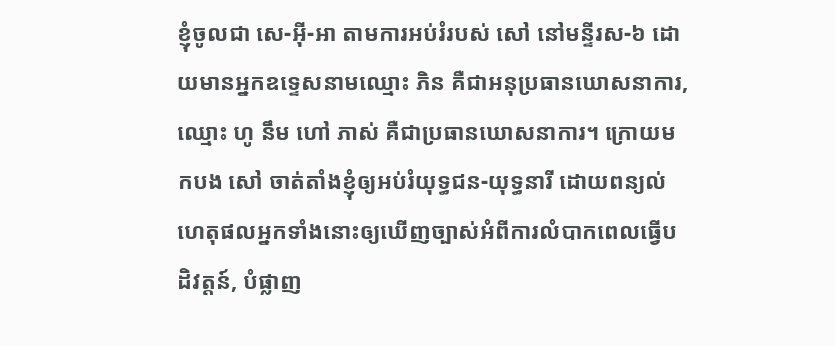ខ្ញុំចូលជា សេ-អ៊ី-អា តាមការអប់រំរបស់ សៅ នៅមន្ទីរស-៦ ដោយមានអ្នកឧទ្ទេសនាមឈ្មោះ ភិន គឺជាអនុប្រធានឃោសនាការ, ឈ្មោះ ហូ នឹម ហៅ ភាស់ គឺជាប្រធានឃោសនាការ។ ក្រោយមកបង សៅ ចាត់តាំងខ្ញុំឲ្យអប់រំយុទ្ធជន-យុទ្ធនារី ដោយពន្យល់ហេតុផលអ្នកទាំងនោះឲ្យឃើញច្បាស់អំពីការលំបាកពេលធ្វើបដិវត្តន៍, បំផ្លាញ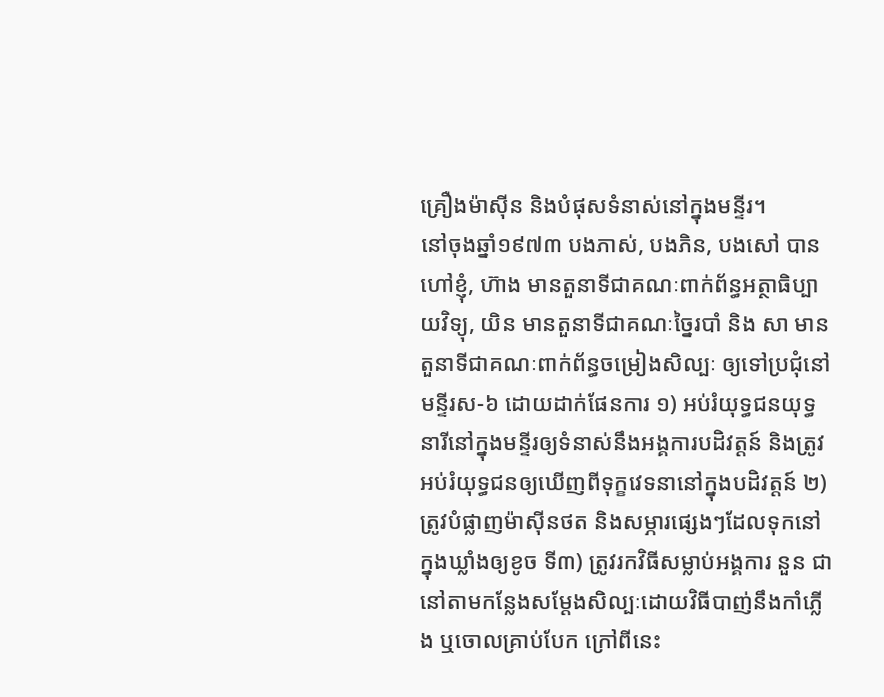គ្រឿងម៉ាស៊ីន និងបំផុសទំនាស់នៅក្នុងមន្ទីរ។
នៅចុងឆ្នាំ១៩៧៣ បងភាស់, បងភិន, បងសៅ បានហៅខ្ញុំ, ហ៊ាង មានតួនាទីជាគណៈពាក់ព័ន្ធអត្ថាធិប្បាយវិទ្យុ, យិន មានតួនាទីជាគណៈច្នៃរបាំ និង សា មានតួនាទីជាគណៈពាក់ព័ន្ធចម្រៀងសិល្បៈ ឲ្យទៅប្រជុំនៅមន្ទីរស-៦ ដោយដាក់ផែនការ ១) អប់រំយុទ្ធជនយុទ្ធនារីនៅក្នុងមន្ទីរឲ្យទំនាស់នឹងអង្គការបដិវត្តន៍ និងត្រូវអប់រំយុទ្ធជនឲ្យឃើញពីទុក្ខវេទនានៅក្នុងបដិវត្តន៍ ២) ត្រូវបំផ្លាញម៉ាស៊ីនថត និងសម្ភារផ្សេងៗដែលទុកនៅក្នុងឃ្លាំងឲ្យខូច ទី៣) ត្រូវរកវិធីសម្លាប់អង្គការ នួន ជា នៅតាមកន្លែងសម្ដែងសិល្បៈដោយវិធីបាញ់នឹងកាំភ្លើង ឬចោលគ្រាប់បែក ក្រៅពីនេះ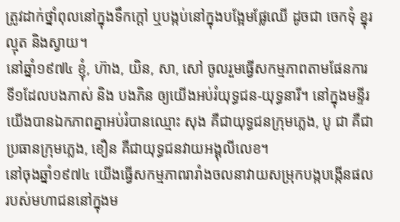ត្រូវដាក់ថ្នាំពុលនៅក្នុងទឹកក្ដៅ ឬបង្កប់នៅក្នុងបង្អែមផ្លែឈើ ដូចជា ចេកទុំ ខ្នុរ ល្មុត និងស្វាយ។
នៅឆ្នាំ១៩៧៤ ខ្ញុំ, ហ៊ាង, យិន, សា, សៅ ចូលរួមធ្វើសកម្មភាពតាមផែនការទី១ដែលបងភាស់ និង បងភិន ឲ្យយើងអប់រំយុទ្ធជន-យុទ្ធនារី។ នៅក្នុងមន្ទីរ យើងបានឯកភាពគ្នាអប់រំបានឈ្មោះ សុង គឺជាយុទ្ធជនក្រុមភ្លេង, បូ ជា គឺជាប្រធានក្រុមភ្លេង, ខឿន គឺជាយុទ្ធជនវាយអង្គុលីលេខ។
នៅចុងឆ្នាំ១៩៧៤ យើងធ្វើសកម្មភាពរារាំងចលនាវាយសម្រុកបង្កបង្កើនផលរបស់មហាជននៅក្នុងម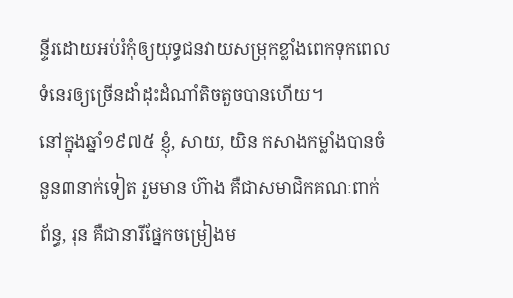ន្ទីរដោយអប់រំកុំឲ្យយុទ្ធជនវាយសម្រុកខ្លាំងពេកទុកពេលទំនេរឲ្យច្រើនដាំដុះដំណាំតិចតួចបានហើយ។
នៅក្នុងឆ្នាំ១៩៧៥ ខ្ញុំ, សាយ, យិន កសាងកម្លាំងបានចំនួន៣នាក់ទៀត រួមមាន ហ៊ាង គឺជាសមាជិកគណៈពាក់ព័ន្ធ, រុន គឺជានារីផ្នែកចម្រៀងម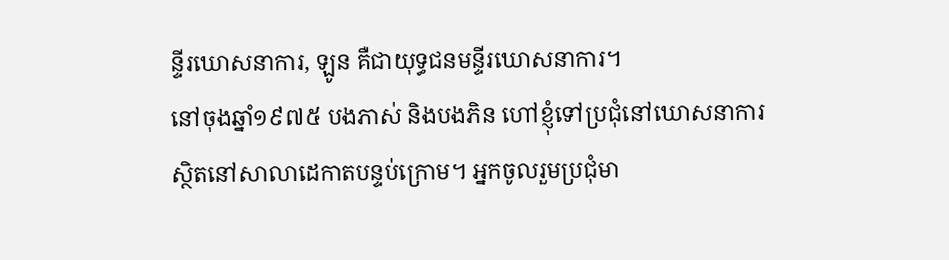ន្ទីរឃោសនាការ, ឡូន គឺជាយុទ្ធជនមន្ទីរឃោសនាការ។
នៅចុងឆ្នាំ១៩៧៥ បងភាស់ និងបងភិន ហៅខ្ញុំទៅប្រជុំនៅឃោសនាការស្ថិតនៅសាលាដេកាតបន្ទប់ក្រោម។ អ្នកចូលរួមប្រជុំមា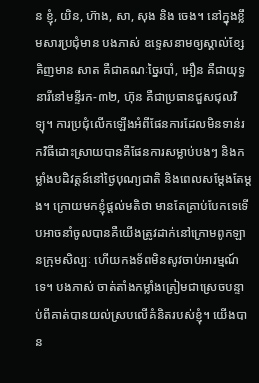ន ខ្ញុំ, យិន, ហ៊ាង, សា, សុង និង ចេង។ នៅក្នុងខ្លឹមសារប្រជុំមាន បងភាស់ ឧទ្ទេសនាមឲ្យស្គាល់ខ្សែគិញមាន សាត គឺជាគណៈច្នៃរបាំ, អឿន គឺជាយុទ្ធនារីនៅមន្ទីរក-៣២, ហ៊ុន គឺជាប្រធានជួសជុលវិទ្យុ។ ការប្រជុំលើកឡើងអំពីផែនការដែលមិនទាន់រកវិធីដោះស្រាយបានគឺផែនការសម្លាប់បងៗ និងកម្លាំងបដិវត្តន៍នៅថ្ងៃបុណ្យជាតិ និងពេលសម្ដែងតែម្ដង។ ក្រោយមកខ្ញុំផ្ដល់មតិថា មានតែគ្រាប់បែកទេទើបអាចនាំចូលបានគឺយើងត្រូវដាក់នៅក្រោមពូកឡានក្រុមសិល្បៈ ហើយកងទ័ពមិនសូវចាប់អារម្មណ៍ទេ។ បងភាស់ ចាត់តាំងកម្លាំងត្រៀមជាស្រេចបន្ទាប់ពីគាត់បានយល់ស្របលើគំនិតរបស់ខ្ញុំ។ យើងបាន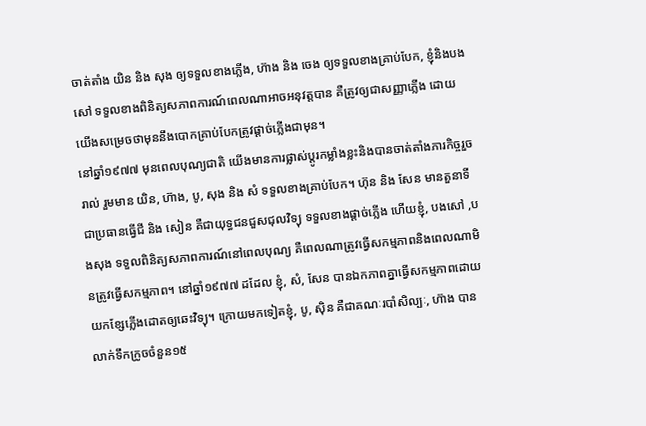ចាត់តាំង យិន និង សុង ឲ្យទទួលខាងភ្លើង, ហ៊ាង និង ចេង ឲ្យទទួលខាងគ្រាប់បែក, ខ្ញុំនិងបងសៅ ទទួលខាងពិនិត្យសភាពការណ៍ពេលណាអាចអនុវត្តបាន គឺត្រូវឲ្យជាសញ្ញាភ្លើង ដោយយើងសម្រេចថាមុននឹងបោកគ្រាប់បែកត្រូវផ្ដាច់ភ្លើងជាមុន។
នៅឆ្នាំ១៩៧៧ មុនពេលបុណ្យជាតិ យើងមានការផ្លាស់ប្តូរកម្លាំងខ្លះនិងបានចាត់តាំងភារកិច្ចរួចរាល់ រួមមាន យិន, ហ៊ាង, បូ, សុង និង សំ ទទួលខាងគ្រាប់បែក។ ហ៊ុន និង សែន មានតួនាទី ជាប្រធានធ្វើជី និង សៀន គឺជាយុទ្ធជនជួសជុលវិទ្យុ ទទួលខាងផ្ដាច់ភ្លើង ហើយខ្ញុំ, បងសៅ ,បងសុង ទទួលពិនិត្យសភាពការណ៍នៅពេលបុណ្យ គឺពេលណាត្រូវធ្វើសកម្មភាពនិងពេលណាមិនត្រូវធ្វើសកម្មភាព។ នៅឆ្នាំ១៩៧៧ ដដែល ខ្ញុំ, សំ, សែន បានឯកភាពគ្នាធ្វើសកម្មភាពដោយយកខ្សែភ្លើងដោតឲ្យឆេះវិទ្យុ។ ក្រោយមកទៀតខ្ញុំ, បូ, ស៊ិន គឺជាគណៈរបាំសិល្បៈ, ហ៊ាង បានលាក់ទឹកក្រូចចំនួន១៥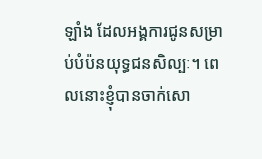ឡាំង ដែលអង្គការជូនសម្រាប់បំប៉នយុទ្ធជនសិល្បៈ។ ពេលនោះខ្ញុំបានចាក់សោ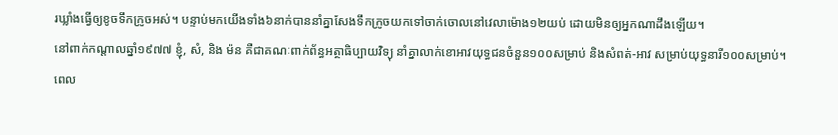រឃ្លាំងធ្វើឲ្យខូចទឹកក្រូចអស់។ បន្ទាប់មកយើងទាំង៦នាក់បាននាំគ្នាសែងទឹកក្រូចយកទៅចាក់ចោលនៅវេលាម៉ោង១២យប់ ដោយមិនឲ្យអ្នកណាដឹងឡើយ។
នៅពាក់កណ្ដាលឆ្នាំ១៩៧៧ ខ្ញុំ, សំ, និង ម៉ន គឺជាគណៈពាក់ព័ន្ធអត្ថាធិប្បាយវិទ្យុ នាំគ្នាលាក់ខោអាវយុទ្ធជនចំនួន១០០សម្រាប់ និងសំពត់-អាវ សម្រាប់យុទ្ធនារី១០០សម្រាប់។ ពេល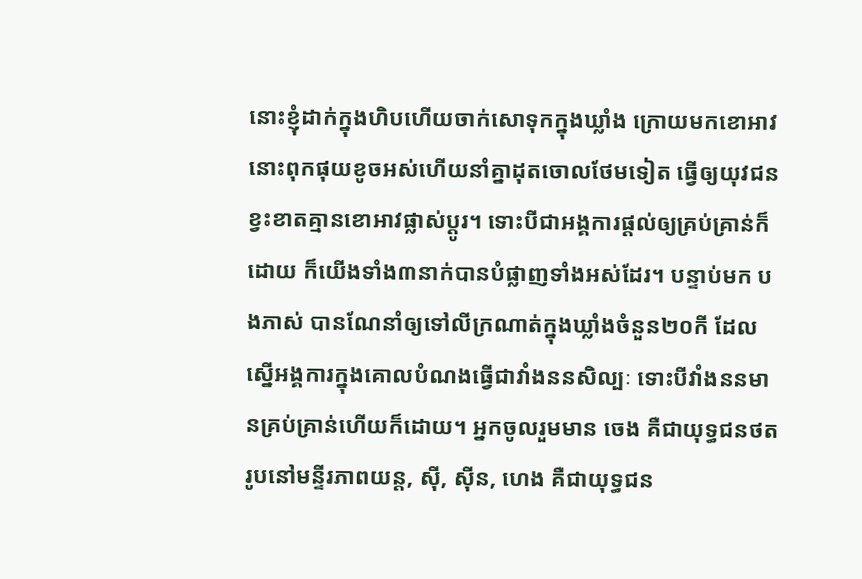នោះខ្ញុំដាក់ក្នុងហិបហើយចាក់សោទុកក្នុងឃ្លាំង ក្រោយមកខោអាវនោះពុកផុយខូចអស់ហើយនាំគ្នាដុតចោលថែមទៀត ធ្វើឲ្យយុវជនខ្វះខាតគ្មានខោអាវផ្លាស់ប្ដូរ។ ទោះបីជាអង្គការផ្ដល់ឲ្យគ្រប់គ្រាន់ក៏ដោយ ក៏យើងទាំង៣នាក់បានបំផ្លាញទាំងអស់ដែរ។ បន្ទាប់មក បងភាស់ បានណែនាំឲ្យទៅលីក្រណាត់ក្នុងឃ្លាំងចំនួន២០កី ដែលស្នើអង្គការក្នុងគោលបំណងធ្វើជាវាំងននសិល្បៈ ទោះបីវាំងននមានគ្រប់គ្រាន់ហើយក៏ដោយ។ អ្នកចូលរួមមាន ចេង គឺជាយុទ្ធជនថតរូបនៅមន្ទីរភាពយន្ត, ស៊ី, ស៊ីន, ហេង គឺជាយុទ្ធជន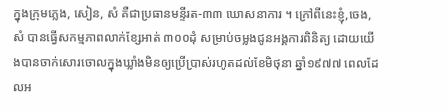ក្នុងក្រុមភ្លេង, សៀន, សំ គឺជាប្រធានមន្ទីរត-៣៣ ឃោសនាការ ។ ក្រៅពីនេះខ្ញុំ,ចេង, សំ បានធ្វើសកម្មភាពលាក់ខ្សែអាត់ ៣០០ដុំ សម្រាប់ចម្លងជូនអង្គការពិនិត្យ ដោយយើងបានចាក់សោរចោលក្នុងឃ្លាំងមិនឲ្យប្រើប្រាស់រហូតដល់ខែមិថុនា ឆ្នាំ១៩៧៧ ពេលដែលអ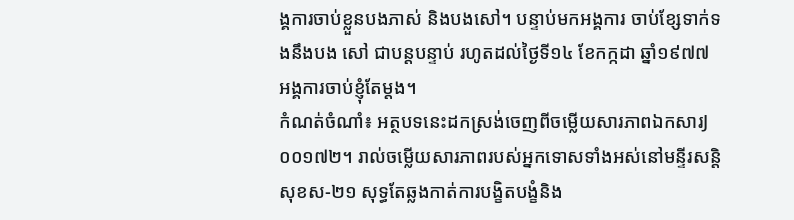ង្គការចាប់ខ្លួនបងភាស់ និងបងសៅ។ បន្ទាប់មកអង្គការ ចាប់ខ្សែទាក់ទងនឹងបង សៅ ជាបន្តបន្ទាប់ រហូតដល់ថ្ងៃទី១៤ ខែកក្កដា ឆ្នាំ១៩៧៧ អង្គការចាប់ខ្ញុំតែម្តង។
កំណត់ចំណាំ៖ អត្ថបទនេះដកស្រង់ចេញពីចម្លើយសារភាពឯកសារJ០០១៧២។ រាល់ចម្លើយសារភាពរបស់អ្នកទោសទាំងអស់នៅមន្ទីរសន្តិសុខស-២១ សុទ្ធតែឆ្លងកាត់ការបង្ខិតបង្ខំនិង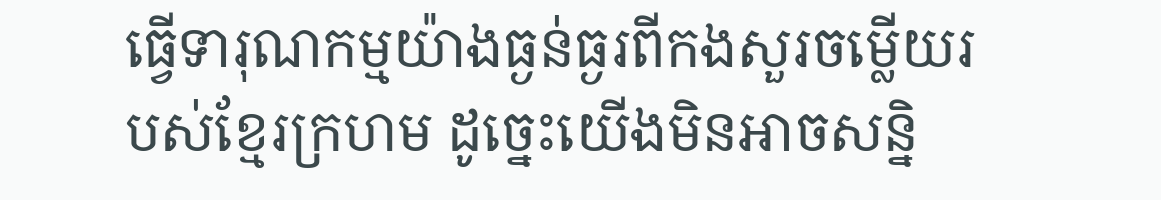ធ្វើទារុណកម្មយ៉ាងធ្ងន់ធ្ងរពីកងសួរចម្លើយរបស់ខ្មែរក្រហម ដូច្នេះយើងមិនអាចសន្និ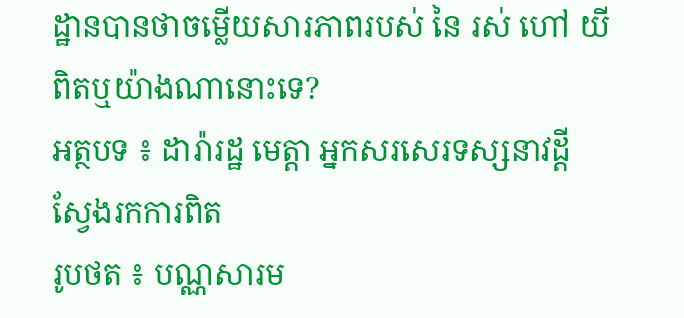ដ្ឋានបានថាចម្លើយសារភាពរបស់ នៃ រស់ ហៅ យី ពិតឬយ៉ាងណានោះទេ?
អត្ថបទ ៖ ដារ៉ារដ្ឋ មេត្តា អ្នកសរសេរទស្សនាវដ្ដីស្វែងរកការពិត
រូបថត ៖ បណ្ណសារម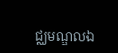ជ្ឈមណ្ឌលឯ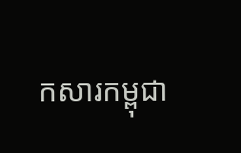កសារកម្ពុជា